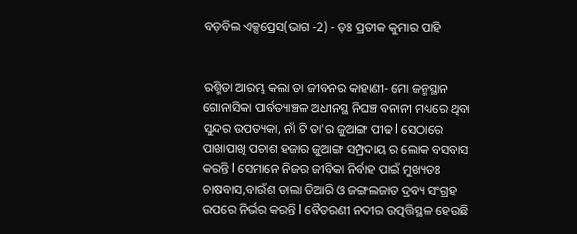ବଡ଼ବିଲ ଏକ୍ସପ୍ରେସ(ଭାଗ -2) - ଡ଼ଃ ପ୍ରତୀକ କୁମାର ପାହି


ରଶ୍ମିତା ଆରମ୍ଭ କଲା ତା ଜୀବନର କାହାଣୀ- ମୋ ଜନ୍ମସ୍ଥାନ ଗୋନାସିକା ପାର୍ବତ୍ୟାଞ୍ଚଳ ଅଧୀନସ୍ଥ ନିଘଞ୍ଚ ବନାନୀ ମଧ୍ୟରେ ଥିବା ସୁନ୍ଦର ଉପତ୍ୟକା, ନାଁ ଟି ତା'ର ଜୁଆଙ୍ଗ ପୀଢ l ସେଠାରେ ପାଖାପାଖି ପଚାଶ ହଜାର ଜୁଆଙ୍ଗ ସମ୍ପ୍ରଦାୟ ର ଲୋକ ବସବାସ କରନ୍ତି l ସେମାନେ ନିଜର ଜୀବିକା ନିର୍ବାହ ପାଇଁ ମୁଖ୍ୟତଃ ଚାଷବାସ,ବାଉଁଶ ଡାଲା ତିଆରି ଓ ଜଙ୍ଗଲଜାତ ଦ୍ରବ୍ୟ ସଂଗ୍ରହ ଉପରେ ନିର୍ଭର କରନ୍ତି l ବୈତରଣୀ ନଦୀର ଉତ୍ପତ୍ତିସ୍ଥଳ ହେଉଛି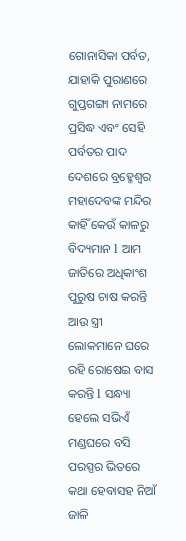ଗୋନାସିକା ପର୍ବତ, ଯାହାକି ପୁରାଣରେ ଗୁପ୍ତଗଙ୍ଗା ନାମରେ ପ୍ରସିଦ୍ଧ ଏବଂ ସେହି ପର୍ବତର ପାଦ ଦେଶରେ ବ୍ରହ୍ମେଶ୍ୱର ମହାଦେବଙ୍କ ମନ୍ଦିର କାହିଁ କେଉଁ କାଳରୁ ବିଦ୍ୟମାନ l ଆମ ଜାତିରେ ଅଧିକାଂଶ ପୁରୁଷ ଚାଷ କରନ୍ତି ଆଉ ସ୍ତ୍ରୀ ଲୋକମାନେ ଘରେ ରହି ରୋଷେଇ ବାସ କରନ୍ତି l ସନ୍ଧ୍ୟା ହେଲେ ସଭିଏଁ ମଣ୍ଡଘରେ ବସି ପରସ୍ପର ଭିତରେ କଥା ହେବାସହ ନିଆଁ ଜାଳି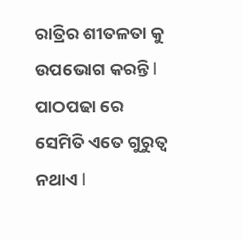ରାତ୍ରିର ଶୀତଳତା କୁ ଉପଭୋଗ କରନ୍ତି l ପାଠପଢା ରେ ସେମିତି ଏତେ ଗୁରୁତ୍ବ ନଥାଏ l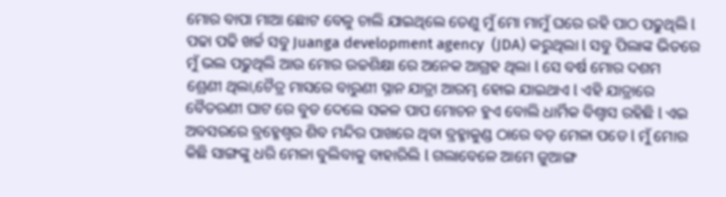ମୋର ବାପା ମାଆ ଛୋଟ ବେଳୁ ଚାଲି ଯାଇଥିଲେ ତେଣୁ ମୁଁ ମୋ ମାମୁଁ ଘରେ ରହି ପାଠ ପଢୁଥିଲି l ପଢା ପଢି ଖର୍ଚ୍ଚ ସବୁ Juanga development agency  (JDA) କରୁଥିଲା l ସବୁ ପିଲାଙ୍କ ଭିତରେ ମୁଁ ଭଲ ପଢୁଥିଲି ଆଉ ମୋର ଉଚ୍ଚଶିକ୍ଷା ରେ ଅନେକ ଆଗ୍ରହ ଥିଲା l ସେ ବର୍ଷ ମୋର ଦଶମ ଶ୍ରେଣୀ ଥିଲା,ଚୈତ୍ର ମାସରେ ବାରୁଣୀ ସ୍ନାନ ଯାତ୍ରା ଆରମ୍ଭ ହୋଇ ଯାଇଥାଏ l ଏହି ଯାତ୍ରାରେ ବୈତରଣୀ ଘାଟ ରେ ବୁଡ ଦେଲେ ସକଳ ପାପ ମୋଚନ ହୁଏ ବୋଲି ଧାର୍ମିକ ବିଶ୍ବାସ ରହିଛି l ଏଇ ଅବସରରେ ବ୍ରହ୍ମେଶ୍ୱର ଶିବ ମନ୍ଦିର ପାଖରେ ଥିବା ବ୍ରହ୍ମାକୁଣ୍ଡ ଠାରେ ବଡ଼ ମେଳା ପଡେ l ମୁଁ ମୋର କିଛି ସାଙ୍ଗଙ୍କୁ ଧରି ମେଳା ବୁଲିବାକୁ ବାହାରିଲି l ଗଲାବେଳେ ଆମେ ଜୁଆଙ୍ଗ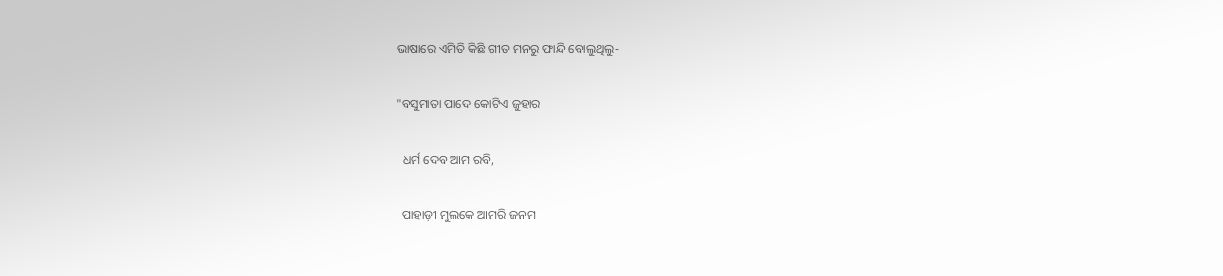ଭାଷାରେ ଏମିତି କିଛି ଗୀତ ମନରୁ ଫାନ୍ଦି ବୋଲୁଥିଲୁ-

"ବସୁମାତା ପାଦେ କୋଟିଏ ଜୁହାର

  ଧର୍ମ ଦେବ ଆମ ରବି,

  ପାହାଡ଼ୀ ମୁଲକେ ଆମରି ଜନମ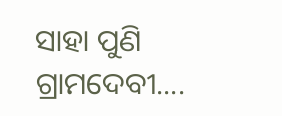ସାହା ପୁଣି ଗ୍ରାମଦେବୀ....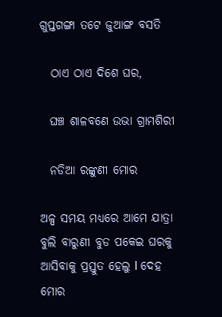ଗୁପ୍ତଗଙ୍ଗା ତଟେ ଜୁଆଙ୍ଗ ବସତି

  ଠାଏ ଠାଏ ଦିଶେ ଘର,

  ଘଞ୍ଚ ଶାଳବଣେ ଉଭା ଗ୍ରାମଶିରୀ

  ନଡିଆ ରଙ୍କୁଣୀ ମୋର

ଅଳ୍ପ ସମୟ ମଧ୍ୟରେ ଆମେ ଯାତ୍ରା ବୁଲି ବାରୁଣୀ ବୁଡ ପକେଇ ଘରକୁ ଆସିବାକୁ ପ୍ରସ୍ତୁତ ହେଲୁ l ଦେହ ମୋର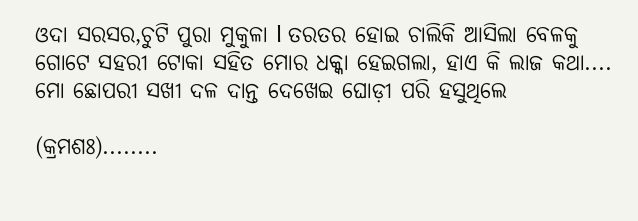ଓଦା ସରସର,ଚୁଟି ପୁରା ମୁକୁଳା l ତରତର ହୋଇ ଚାଲିକି ଆସିଲା ବେଳକୁ ଗୋଟେ ସହରୀ ଟୋକା ସହିତ ମୋର ଧକ୍କା ହେଇଗଲା, ହାଏ କି ଲାଜ କଥା.... ମୋ ଛୋପରୀ ସଖୀ ଦଳ ଦାନ୍ତ ଦେଖେଇ ଘୋଡ଼ୀ ପରି ହସୁଥିଲେ

(କ୍ରମଶଃ)........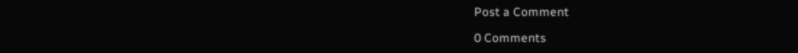Post a Comment

0 Comments